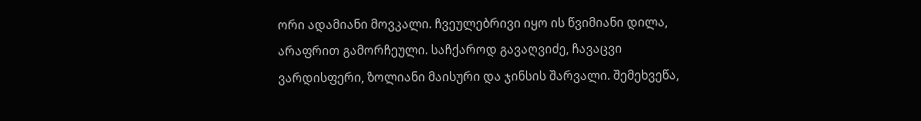ორი ადამიანი მოვკალი. ჩვეულებრივი იყო ის წვიმიანი დილა, არაფრით გამორჩეული. საჩქაროდ გავაღვიძე, ჩავაცვი ვარდისფერი, ზოლიანი მაისური და ჯინსის შარვალი. შემეხვეწა,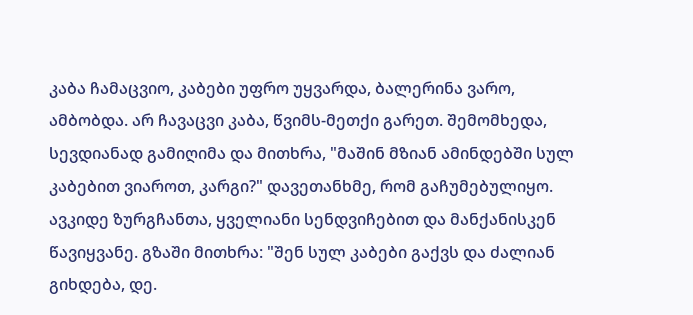კაბა ჩამაცვიო, კაბები უფრო უყვარდა, ბალერინა ვარო, ამბობდა. არ ჩავაცვი კაბა, წვიმს-მეთქი გარეთ. შემომხედა, სევდიანად გამიღიმა და მითხრა, "მაშინ მზიან ამინდებში სულ კაბებით ვიაროთ, კარგი?" დავეთანხმე, რომ გაჩუმებულიყო. ავკიდე ზურგჩანთა, ყველიანი სენდვიჩებით და მანქანისკენ წავიყვანე. გზაში მითხრა: "შენ სულ კაბები გაქვს და ძალიან გიხდება, დე.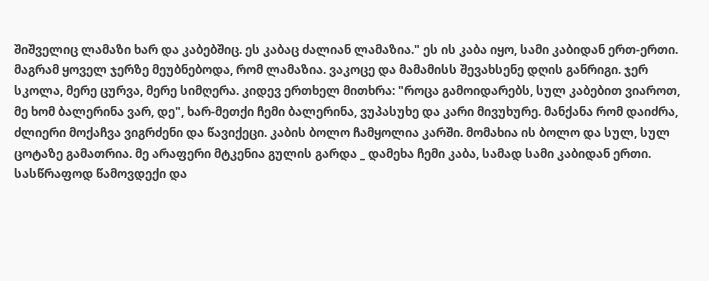შიშველიც ლამაზი ხარ და კაბებშიც. ეს კაბაც ძალიან ლამაზია." ეს ის კაბა იყო, სამი კაბიდან ერთ-ერთი. მაგრამ ყოველ ჯერზე მეუბნებოდა, რომ ლამაზია. ვაკოცე და მამამისს შევახსენე დღის განრიგი. ჯერ სკოლა, მერე ცურვა, მერე სიმღერა. კიდევ ერთხელ მითხრა: "როცა გამოიდარებს, სულ კაბებით ვიაროთ, მე ხომ ბალერინა ვარ, დე", ხარ-მეთქი ჩემი ბალერინა, ვუპასუხე და კარი მივუხურე. მანქანა რომ დაიძრა, ძლიერი მოქაჩვა ვიგრძენი და წავიქეცი. კაბის ბოლო ჩამყოლია კარში. მომახია ის ბოლო და სულ, სულ ცოტაზე გამათრია. მე არაფერი მტკენია გულის გარდა _ დამეხა ჩემი კაბა, სამად სამი კაბიდან ერთი. სასწრაფოდ წამოვდექი და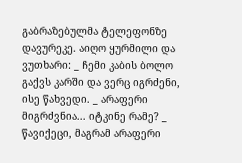გაბრაზებულმა ტელეფონზე დავურეკე. აიღო ყურმილი და ვუთხარი: _ ჩემი კაბის ბოლო გაქვს კარში და ვერც იგრძენი, ისე წახვედი. _ არაფერი მიგრძვნია... იტკინე რამე? _ წავიქეცი, მაგრამ არაფერი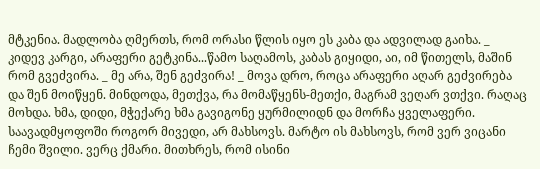მტკენია. მადლობა ღმერთს, რომ ორასი წლის იყო ეს კაბა და ადვილად გაიხა. _ კიდევ კარგი, არაფერი გეტკინა...წამო საღამოს, კაბას გიყიდი, აი, იმ წითელს, მაშინ რომ გვეძვირა. _ მე არა, შენ გეძვირა! _ მოვა დრო, როცა არაფერი აღარ გეძვირება და შენ მოიწყენ. მინდოდა, მეთქვა, რა მომაწყენს-მეთქი, მაგრამ ვეღარ ვთქვი. რაღაც მოხდა. ხმა, დიდი, მჭექარე ხმა გავიგონე ყურმილიდნ და მორჩა ყველაფერი. საავადმყოფოში როგორ მივედი, არ მახსოვს. მარტო ის მახსოვს, რომ ვერ ვიცანი ჩემი შვილი. ვერც ქმარი. მითხრეს, რომ ისინი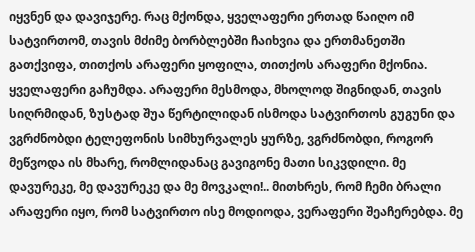იყვნენ და დავიჯერე. რაც მქონდა, ყველაფერი ერთად წაიღო იმ სატვირთომ, თავის მძიმე ბორბლებში ჩაიხვია და ერთმანეთში გათქვიფა, თითქოს არაფერი ყოფილა, თითქოს არაფერი მქონია. ყველაფერი გაჩუმდა. არაფერი მესმოდა, მხოლოდ შიგნიდან, თავის სიღრმიდან, ზუსტად შუა წერტილიდან ისმოდა სატვირთოს გუგუნი და ვგრძნობდი ტელეფონის სიმხურვალეს ყურზე, ვგრძნობდი, როგორ მეწვოდა ის მხარე, რომლიდანაც გავიგონე მათი სიკვდილი. მე დავურეკე, მე დავურეკე და მე მოვკალი!.. მითხრეს, რომ ჩემი ბრალი არაფერი იყო, რომ სატვირთო ისე მოდიოდა, ვერაფერი შეაჩერებდა. მე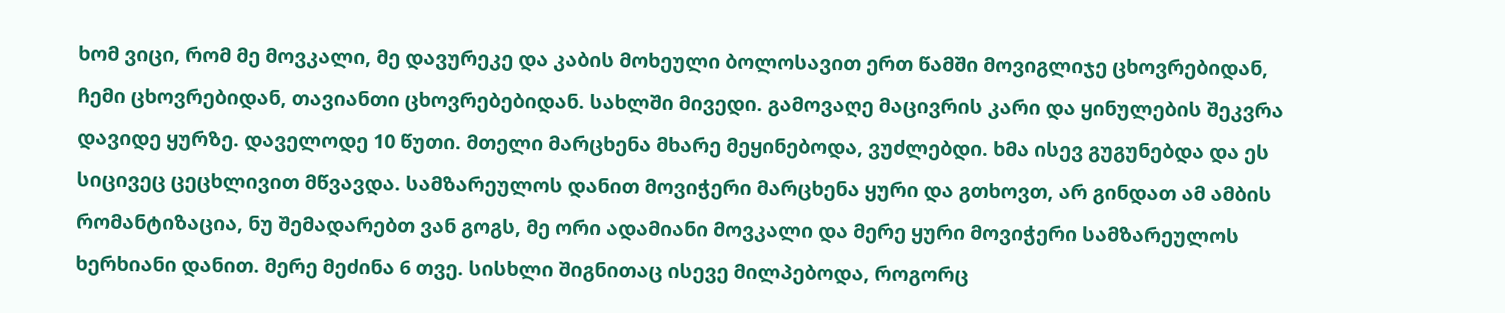ხომ ვიცი, რომ მე მოვკალი, მე დავურეკე და კაბის მოხეული ბოლოსავით ერთ წამში მოვიგლიჯე ცხოვრებიდან, ჩემი ცხოვრებიდან, თავიანთი ცხოვრებებიდან. სახლში მივედი. გამოვაღე მაცივრის კარი და ყინულების შეკვრა დავიდე ყურზე. დაველოდე 10 წუთი. მთელი მარცხენა მხარე მეყინებოდა, ვუძლებდი. ხმა ისევ გუგუნებდა და ეს სიცივეც ცეცხლივით მწვავდა. სამზარეულოს დანით მოვიჭერი მარცხენა ყური და გთხოვთ, არ გინდათ ამ ამბის რომანტიზაცია, ნუ შემადარებთ ვან გოგს, მე ორი ადამიანი მოვკალი და მერე ყური მოვიჭერი სამზარეულოს ხერხიანი დანით. მერე მეძინა 6 თვე. სისხლი შიგნითაც ისევე მილპებოდა, როგორც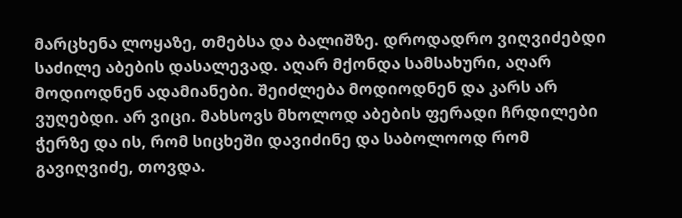მარცხენა ლოყაზე, თმებსა და ბალიშზე. დროდადრო ვიღვიძებდი საძილე აბების დასალევად. აღარ მქონდა სამსახური, აღარ მოდიოდნენ ადამიანები. შეიძლება მოდიოდნენ და კარს არ ვუღებდი. არ ვიცი. მახსოვს მხოლოდ აბების ფერადი ჩრდილები ჭერზე და ის, რომ სიცხეში დავიძინე და საბოლოოდ რომ გავიღვიძე, თოვდა.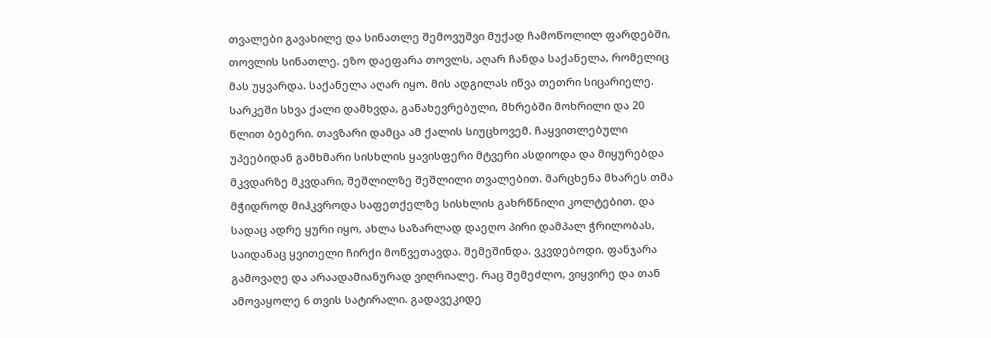თვალები გავახილე და სინათლე შემოვუშვი მუქად ჩამოწოლილ ფარდებში, თოვლის სინათლე. ეზო დაეფარა თოვლს, აღარ ჩანდა საქანელა, რომელიც მას უყვარდა. საქანელა აღარ იყო. მის ადგილას იწვა თეთრი სიცარიელე. სარკეში სხვა ქალი დამხვდა, განახევრებული, მხრებში მოხრილი და 20 წლით ბებერი. თავზარი დამცა ამ ქალის სიუცხოვემ. ჩაყვითლებული უპეებიდან გამხმარი სისხლის ყავისფერი მტვერი ასდიოდა და მიყურებდა მკვდარზე მკვდარი, შეშლილზე შეშლილი თვალებით. მარცხენა მხარეს თმა მჭიდროდ მიჰკვროდა საფეთქელზე სისხლის გახრწნილი კოლტებით. და სადაც ადრე ყური იყო, ახლა საზარლად დაეღო პირი დამპალ ჭრილობას, საიდანაც ყვითელი ჩირქი მოწვეთავდა. შემეშინდა. ვკვდებოდი. ფანჯარა გამოვაღე და არაადამიანურად ვიღრიალე. რაც შემეძლო, ვიყვირე და თან ამოვაყოლე 6 თვის სატირალი. გადავეკიდე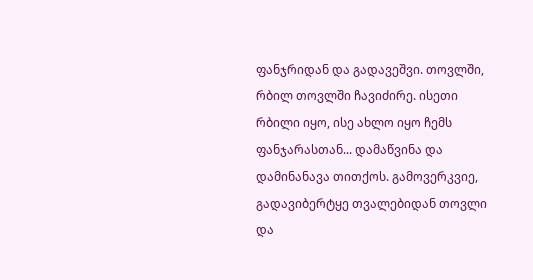ფანჯრიდან და გადავეშვი. თოვლში, რბილ თოვლში ჩავიძირე. ისეთი რბილი იყო, ისე ახლო იყო ჩემს ფანჯარასთან... დამაწვინა და დამინანავა თითქოს. გამოვერკვიე, გადავიბერტყე თვალებიდან თოვლი და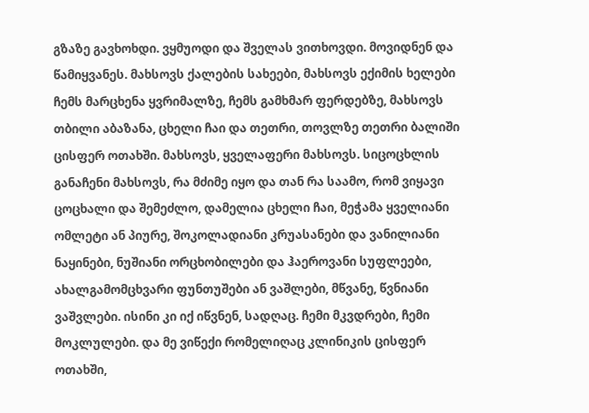გზაზე გავხოხდი. ვყმუოდი და შველას ვითხოვდი. მოვიდნენ და წამიყვანეს. მახსოვს ქალების სახეები, მახსოვს ექიმის ხელები ჩემს მარცხენა ყვრიმალზე, ჩემს გამხმარ ფერდებზე, მახსოვს თბილი აბაზანა, ცხელი ჩაი და თეთრი, თოვლზე თეთრი ბალიში ცისფერ ოთახში. მახსოვს, ყველაფერი მახსოვს. სიცოცხლის განაჩენი მახსოვს, რა მძიმე იყო და თან რა საამო, რომ ვიყავი ცოცხალი და შემეძლო, დამელია ცხელი ჩაი, მეჭამა ყველიანი ომლეტი ან პიურე, შოკოლადიანი კრუასანები და ვანილიანი ნაყინები, ნუშიანი ორცხობილები და ჰაეროვანი სუფლეები, ახალგამომცხვარი ფუნთუშები ან ვაშლები, მწვანე, წვნიანი ვაშვლები. ისინი კი იქ იწვნენ, სადღაც. ჩემი მკვდრები, ჩემი მოკლულები. და მე ვიწექი რომელიღაც კლინიკის ცისფერ ოთახში,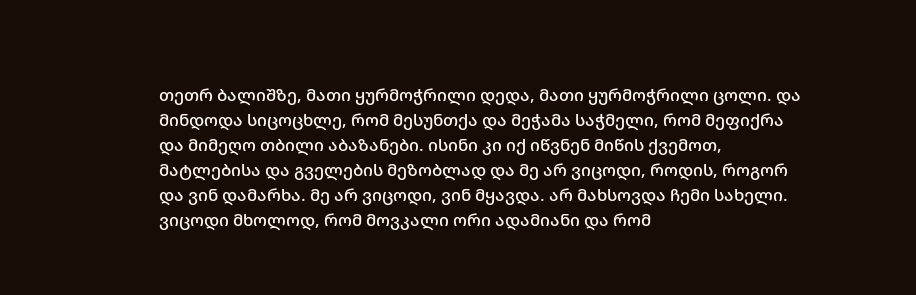თეთრ ბალიშზე, მათი ყურმოჭრილი დედა, მათი ყურმოჭრილი ცოლი. და მინდოდა სიცოცხლე, რომ მესუნთქა და მეჭამა საჭმელი, რომ მეფიქრა და მიმეღო თბილი აბაზანები. ისინი კი იქ იწვნენ მიწის ქვემოთ, მატლებისა და გველების მეზობლად და მე არ ვიცოდი, როდის, როგორ და ვინ დამარხა. მე არ ვიცოდი, ვინ მყავდა. არ მახსოვდა ჩემი სახელი. ვიცოდი მხოლოდ, რომ მოვკალი ორი ადამიანი და რომ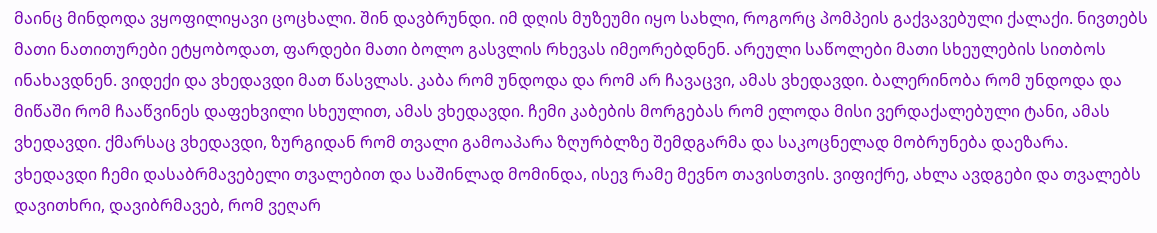მაინც მინდოდა ვყოფილიყავი ცოცხალი. შინ დავბრუნდი. იმ დღის მუზეუმი იყო სახლი, როგორც პომპეის გაქვავებული ქალაქი. ნივთებს მათი ნათითურები ეტყობოდათ, ფარდები მათი ბოლო გასვლის რხევას იმეორებდნენ. არეული საწოლები მათი სხეულების სითბოს ინახავდნენ. ვიდექი და ვხედავდი მათ წასვლას. კაბა რომ უნდოდა და რომ არ ჩავაცვი, ამას ვხედავდი. ბალერინობა რომ უნდოდა და მიწაში რომ ჩააწვინეს დაფეხვილი სხეულით, ამას ვხედავდი. ჩემი კაბების მორგებას რომ ელოდა მისი ვერდაქალებული ტანი, ამას ვხედავდი. ქმარსაც ვხედავდი, ზურგიდან რომ თვალი გამოაპარა ზღურბლზე შემდგარმა და საკოცნელად მობრუნება დაეზარა. ვხედავდი ჩემი დასაბრმავებელი თვალებით და საშინლად მომინდა, ისევ რამე მევნო თავისთვის. ვიფიქრე, ახლა ავდგები და თვალებს დავითხრი, დავიბრმავებ, რომ ვეღარ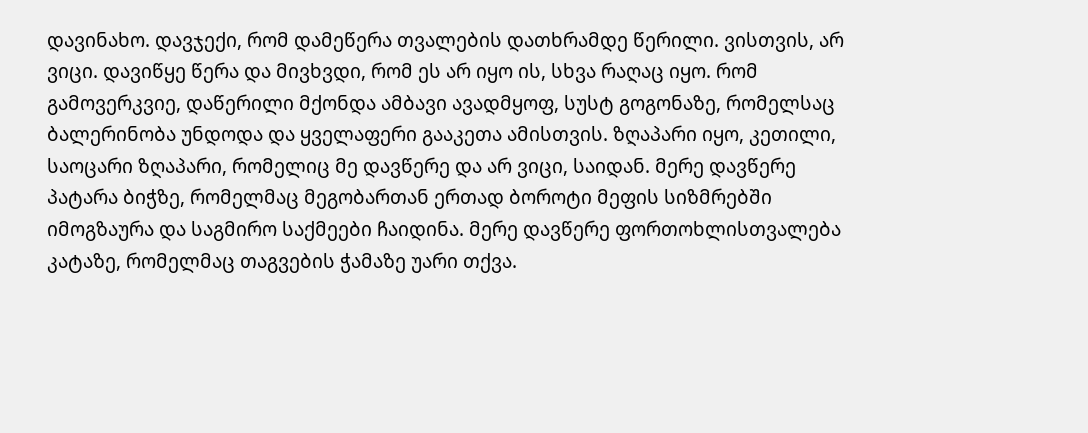დავინახო. დავჯექი, რომ დამეწერა თვალების დათხრამდე წერილი. ვისთვის, არ ვიცი. დავიწყე წერა და მივხვდი, რომ ეს არ იყო ის, სხვა რაღაც იყო. რომ გამოვერკვიე, დაწერილი მქონდა ამბავი ავადმყოფ, სუსტ გოგონაზე, რომელსაც ბალერინობა უნდოდა და ყველაფერი გააკეთა ამისთვის. ზღაპარი იყო, კეთილი, საოცარი ზღაპარი, რომელიც მე დავწერე და არ ვიცი, საიდან. მერე დავწერე პატარა ბიჭზე, რომელმაც მეგობართან ერთად ბოროტი მეფის სიზმრებში იმოგზაურა და საგმირო საქმეები ჩაიდინა. მერე დავწერე ფორთოხლისთვალება კატაზე, რომელმაც თაგვების ჭამაზე უარი თქვა.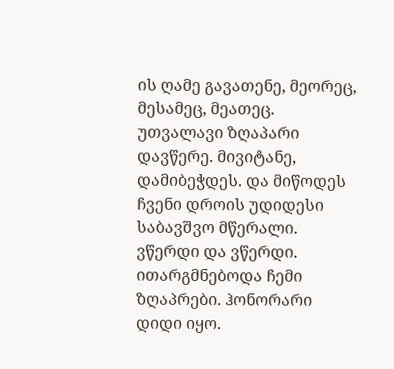ის ღამე გავათენე, მეორეც, მესამეც, მეათეც. უთვალავი ზღაპარი დავწერე. მივიტანე, დამიბეჭდეს. და მიწოდეს ჩვენი დროის უდიდესი საბავშვო მწერალი. ვწერდი და ვწერდი. ითარგმნებოდა ჩემი ზღაპრები. ჰონორარი დიდი იყო.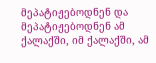მეპატიჟებოდნენ და მეპატიჟებოდნენ ამ ქალაქში, იმ ქალაქში, ამ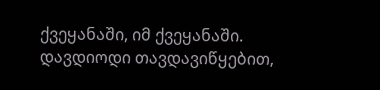ქვეყანაში, იმ ქვეყანაში. დავდიოდი თავდავიწყებით,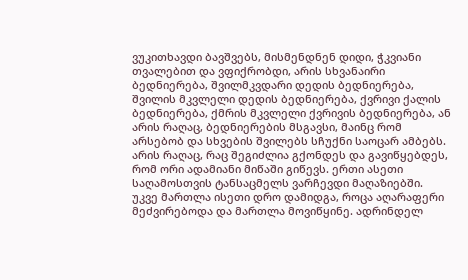ვუკითხავდი ბავშვებს, მისმენდნენ დიდი, ჭკვიანი თვალებით და ვფიქრობდი, არის სხვანაირი ბედნიერება, შვილმკვდარი დედის ბედნიერება, შვილის მკვლელი დედის ბედნიერება, ქვრივი ქალის ბედნიერება, ქმრის მკვლელი ქვრივის ბედნიერება, ან არის რაღაც, ბედნიერების მსგავსი, მაინც რომ არსებობ და სხვების შვილებს სჩუქნი საოცარ ამბებს. არის რაღაც, რაც შეგიძლია გქონდეს და გავიწყებდეს, რომ ორი ადამიანი მიწაში გიწევს. ერთი ასეთი საღამოსთვის ტანსაცმელს ვარჩევდი მაღაზიებში. უკვე მართლა ისეთი დრო დამიდგა, როცა აღარაფერი მეძვირებოდა და მართლა მოვიწყინე. ადრინდელ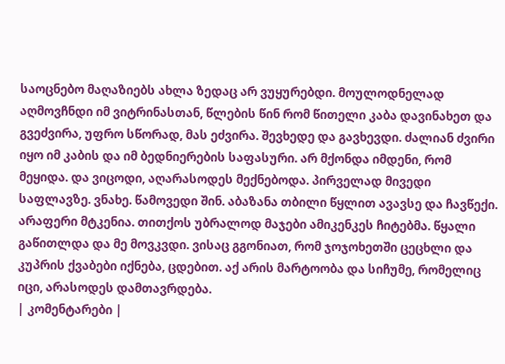საოცნებო მაღაზიებს ახლა ზედაც არ ვუყურებდი. მოულოდნელად აღმოვჩნდი იმ ვიტრინასთან, წლების წინ რომ წითელი კაბა დავინახეთ და გვეძვირა, უფრო სწორად, მას ეძვირა. შევხედე და გავხევდი. ძალიან ძვირი იყო იმ კაბის და იმ ბედნიერების საფასური. არ მქონდა იმდენი, რომ მეყიდა. და ვიცოდი, აღარასოდეს მექნებოდა. პირველად მივედი საფლავზე. ვნახე. წამოვედი შინ. აბაზანა თბილი წყლით ავავსე და ჩავწექი. არაფერი მტკენია. თითქოს უბრალოდ მაჯები ამიკენკეს ჩიტებმა. წყალი გაწითლდა და მე მოვკვდი. ვისაც გგონიათ, რომ ჯოჯოხეთში ცეცხლი და კუპრის ქვაბები იქნება, ცდებით. აქ არის მარტოობა და სიჩუმე, რომელიც იცი, არასოდეს დამთავრდება.
| კომენტარები |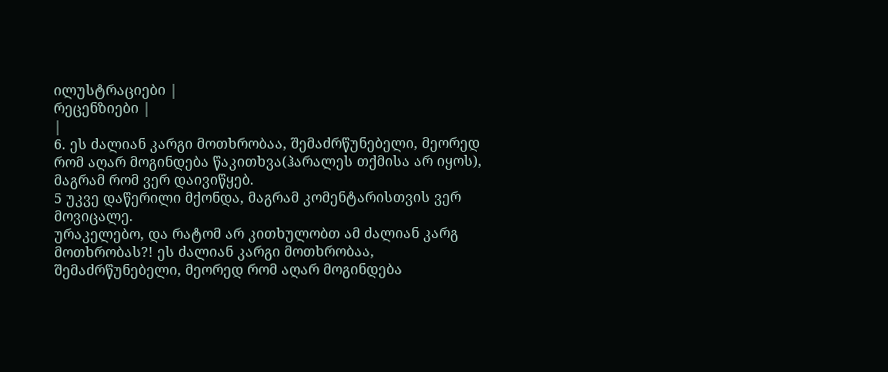ილუსტრაციები |
რეცენზიები |
|
6. ეს ძალიან კარგი მოთხრობაა, შემაძრწუნებელი, მეორედ რომ აღარ მოგინდება წაკითხვა(ჰარალეს თქმისა არ იყოს), მაგრამ რომ ვერ დაივიწყებ.
5 უკვე დაწერილი მქონდა, მაგრამ კომენტარისთვის ვერ მოვიცალე.
ურაკელებო, და რატომ არ კითხულობთ ამ ძალიან კარგ მოთხრობას?! ეს ძალიან კარგი მოთხრობაა, შემაძრწუნებელი, მეორედ რომ აღარ მოგინდება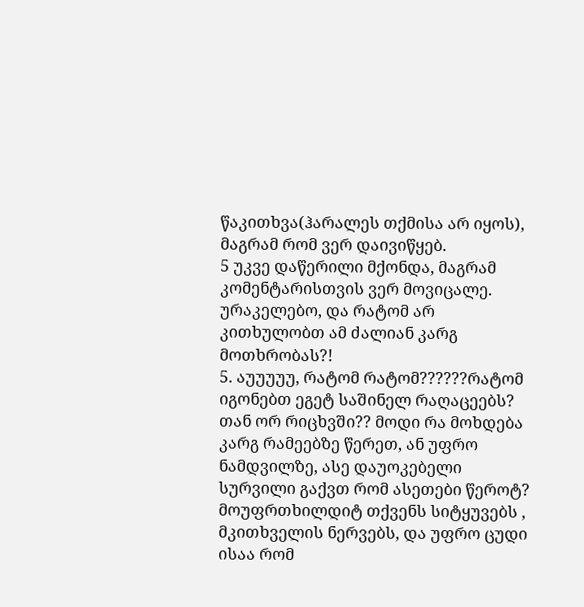წაკითხვა(ჰარალეს თქმისა არ იყოს), მაგრამ რომ ვერ დაივიწყებ.
5 უკვე დაწერილი მქონდა, მაგრამ კომენტარისთვის ვერ მოვიცალე.
ურაკელებო, და რატომ არ კითხულობთ ამ ძალიან კარგ მოთხრობას?!
5. აუუუუუ, რატომ რატომ??????რატომ იგონებთ ეგეტ საშინელ რაღაცეებს? თან ორ რიცხვში?? მოდი რა მოხდება კარგ რამეებზე წერეთ, ან უფრო ნამდვილზე, ასე დაუოკებელი სურვილი გაქვთ რომ ასეთები წეროტ? მოუფრთხილდიტ თქვენს სიტყუვებს , მკითხველის ნერვებს, და უფრო ცუდი ისაა რომ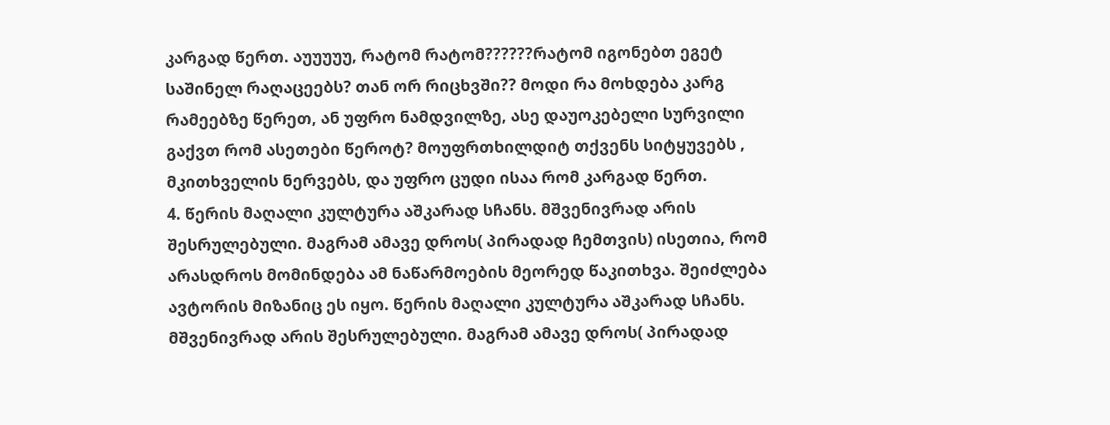კარგად წერთ. აუუუუუ, რატომ რატომ??????რატომ იგონებთ ეგეტ საშინელ რაღაცეებს? თან ორ რიცხვში?? მოდი რა მოხდება კარგ რამეებზე წერეთ, ან უფრო ნამდვილზე, ასე დაუოკებელი სურვილი გაქვთ რომ ასეთები წეროტ? მოუფრთხილდიტ თქვენს სიტყუვებს , მკითხველის ნერვებს, და უფრო ცუდი ისაა რომ კარგად წერთ.
4. წერის მაღალი კულტურა აშკარად სჩანს. მშვენივრად არის შესრულებული. მაგრამ ამავე დროს( პირადად ჩემთვის) ისეთია, რომ არასდროს მომინდება ამ ნაწარმოების მეორედ წაკითხვა. შეიძლება ავტორის მიზანიც ეს იყო. წერის მაღალი კულტურა აშკარად სჩანს. მშვენივრად არის შესრულებული. მაგრამ ამავე დროს( პირადად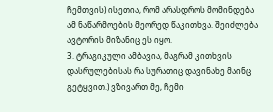ჩემთვის) ისეთია, რომ არასდროს მომინდება ამ ნაწარმოების მეორედ წაკითხვა. შეიძლება ავტორის მიზანიც ეს იყო.
3. ტრაგიკული ამბავია, მაგრამ კითხვის დასრულებისას რა სურათიც დავინახე მაინც გეტყვით.) ვზივართ მე, ჩემი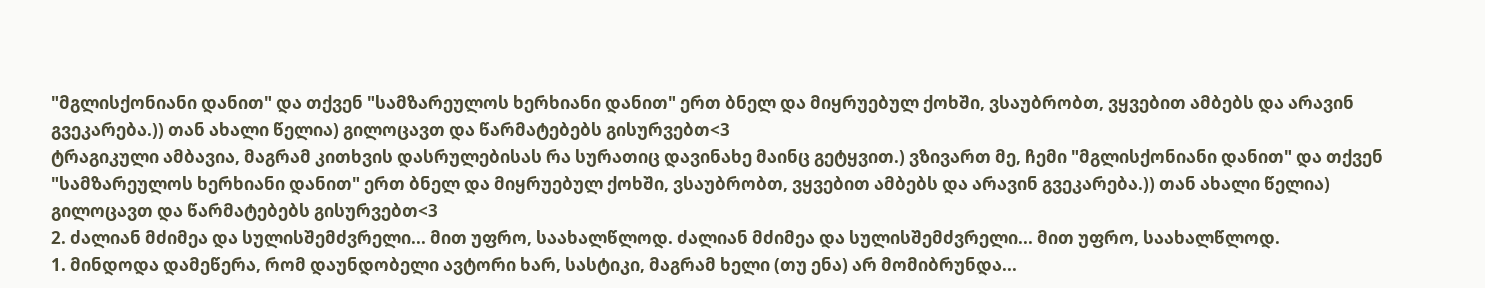"მგლისქონიანი დანით" და თქვენ "სამზარეულოს ხერხიანი დანით" ერთ ბნელ და მიყრუებულ ქოხში, ვსაუბრობთ, ვყვებით ამბებს და არავინ გვეკარება.)) თან ახალი წელია) გილოცავთ და წარმატებებს გისურვებთ<3
ტრაგიკული ამბავია, მაგრამ კითხვის დასრულებისას რა სურათიც დავინახე მაინც გეტყვით.) ვზივართ მე, ჩემი "მგლისქონიანი დანით" და თქვენ "სამზარეულოს ხერხიანი დანით" ერთ ბნელ და მიყრუებულ ქოხში, ვსაუბრობთ, ვყვებით ამბებს და არავინ გვეკარება.)) თან ახალი წელია) გილოცავთ და წარმატებებს გისურვებთ<3
2. ძალიან მძიმეა და სულისშემძვრელი... მით უფრო, საახალწლოდ. ძალიან მძიმეა და სულისშემძვრელი... მით უფრო, საახალწლოდ.
1. მინდოდა დამეწერა, რომ დაუნდობელი ავტორი ხარ, სასტიკი, მაგრამ ხელი (თუ ენა) არ მომიბრუნდა...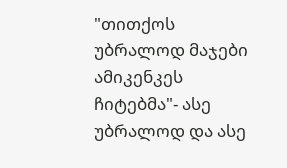"თითქოს უბრალოდ მაჯები ამიკენკეს ჩიტებმა"- ასე უბრალოდ და ასე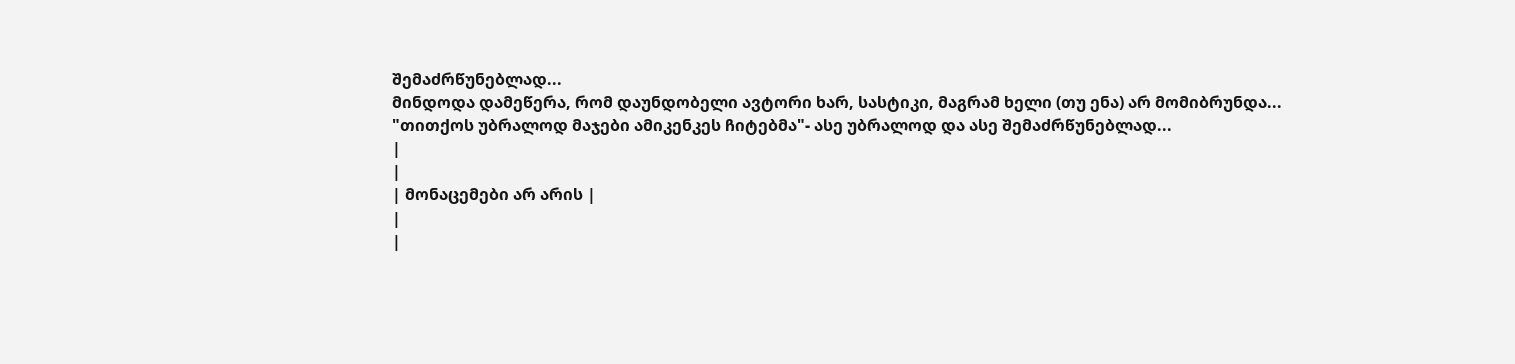შემაძრწუნებლად...
მინდოდა დამეწერა, რომ დაუნდობელი ავტორი ხარ, სასტიკი, მაგრამ ხელი (თუ ენა) არ მომიბრუნდა...
"თითქოს უბრალოდ მაჯები ამიკენკეს ჩიტებმა"- ასე უბრალოდ და ასე შემაძრწუნებლად...
|
|
| მონაცემები არ არის |
|
|